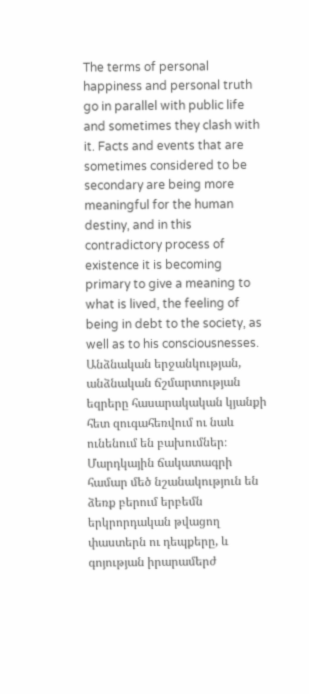The terms of personal happiness and personal truth go in parallel with public life and sometimes they clash with it. Facts and events that are sometimes considered to be secondary are being more meaningful for the human destiny, and in this contradictory process of existence it is becoming primary to give a meaning to what is lived, the feeling of being in debt to the society, as well as to his consciousnesses.
Անձնական երջանկության, անձնական ճշմարտության եզրերը հասարակական կյանքի հետ զուգահեռվում ու նաև ունենում են բախումներ։ Մարդկային ճակատագրի համար մեծ նշանակություն են ձեռք բերում երբեմն երկրորդական թվացող փաստերն ու դեպքերը, և գոյության իրարամերժ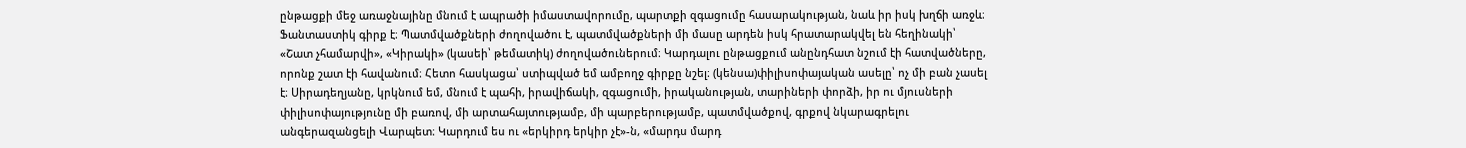ընթացքի մեջ առաջնայինը մնում է ապրածի իմաստավորումը, պարտքի զգացումը հասարակության, նաև իր իսկ խղճի առջև։
Ֆանտաստիկ գիրք է։ Պատմվածքների ժողովածու է, պատմվածքների մի մասը արդեն իսկ հրատարակվել են հեղինակի՝ «Շատ չհամարվի», «Կիրակի» (կասեի՝ թեմատիկ) ժողովածուներում։ Կարդալու ընթացքում անընդհատ նշում էի հատվածները, որոնք շատ էի հավանում։ Հետո հասկացա՝ ստիպված եմ ամբողջ գիրքը նշել։ (կենսա)փիլիսոփայական ասելը՝ ոչ մի բան չասել է։ Սիրադեղյանը, կրկնում եմ, մնում է պահի, իրավիճակի, զգացումի, իրականության, տարիների փորձի, իր ու մյուսների փիլիսոփայությունը մի բառով, մի արտահայտությամբ, մի պարբերությամբ, պատմվածքով, գրքով նկարագրելու անգերազանցելի Վարպետ։ Կարդում ես ու «երկիրդ երկիր չէ»-ն, «մարդս մարդ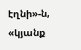էղնի»-ն, «կյանք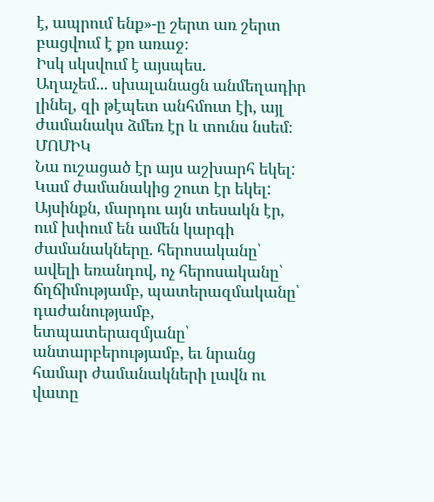է, ապրում ենք»-ը շերտ առ շերտ բացվում է քո առաջ։
Իսկ սկսվում է այսպես.
Աղաչեմ... սխալանացն անմեղադիր լինել, զի թէպետ անհմուտ էի, այլ ժամանակս ձմեռ էր և տունս նսեմ։ ՄՈՄԻԿ
Նա ուշացած էր այս աշխարհ եկել: Կամ ժամանակից շուտ էր եկել: Այսինքն, մարդու այն տեսակն էր, ում խփում են ամեն կարգի ժամանակները. հերոսականը՝ ավելի եռանդով, ոչ հերոսականը՝ ճղճիմությամբ, պատերազմականը՝ դաժանությամբ, ետպատերազմյանը՝ անտարբերությամբ, եւ նրանց համար ժամանակների լավն ու վատը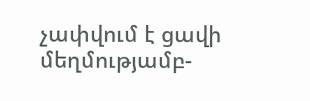չափվում է ցավի մեղմությամբ-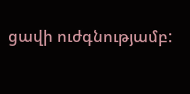ցավի ուժգնությամբ: